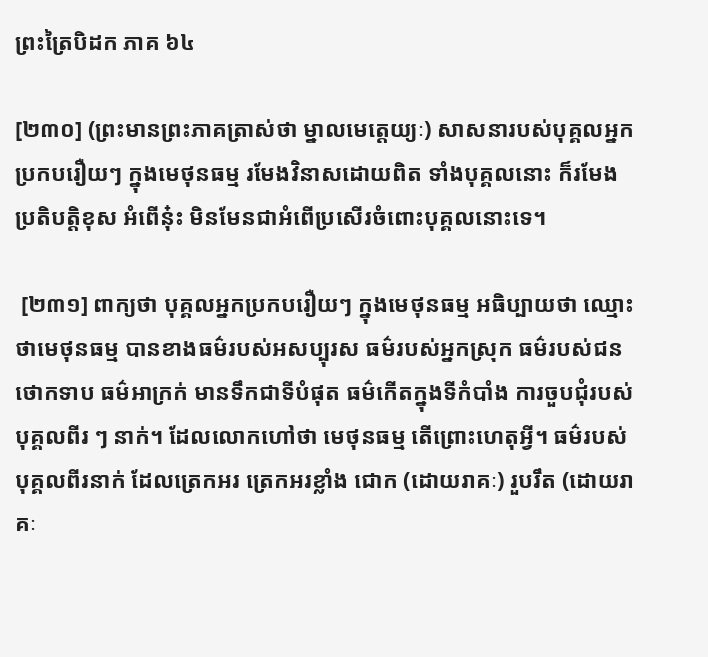ព្រះត្រៃបិដក ភាគ ៦៤

[២៣០] (ព្រះមានព្រះភាគត្រាស់ថា ម្នាលមេត្តេយ្យៈ) សាសនារបស់បុគ្គលអ្នកប្រកបរឿយៗ ក្នុងមេថុនធម្ម រមែងវិនាសដោយពិត ទាំងបុគ្គលនោះ ក៏រមែងប្រតិបត្តិខុស អំពើនុ៎ះ មិនមែនជាអំពើប្រសើរចំពោះបុគ្គលនោះទេ។

 [២៣១] ពាក្យថា បុគ្គលអ្នកប្រកបរឿយៗ ក្នុងមេថុនធម្ម អធិប្បាយថា ឈ្មោះថាមេថុនធម្ម បានខាងធម៌របស់អសប្បុរស ធម៌របស់អ្នកស្រុក ធម៌របស់ជនថោកទាប ធម៌អាក្រក់ មានទឹកជាទីបំផុត ធម៌កើតក្នុងទីកំបាំង ការចួបជុំរបស់បុគ្គលពីរ ៗ នាក់។ ដែលលោកហៅថា មេថុនធម្ម តើព្រោះហេតុអ្វី។ ធម៌របស់បុគ្គលពីរនាក់ ដែលត្រេកអរ ត្រេកអរខ្លាំង ជោក (ដោយរាគៈ) រួបរឹត (ដោយរាគៈ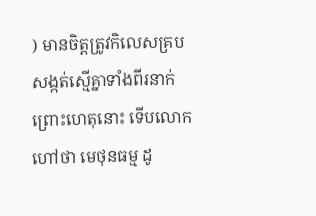) មានចិត្តត្រូវកិលេសគ្របសង្កត់ស្មើគ្នាទាំងពីរនាក់ ព្រោះហេតុនោះ ទើបលោកហៅថា មេថុនធម្ម ដូ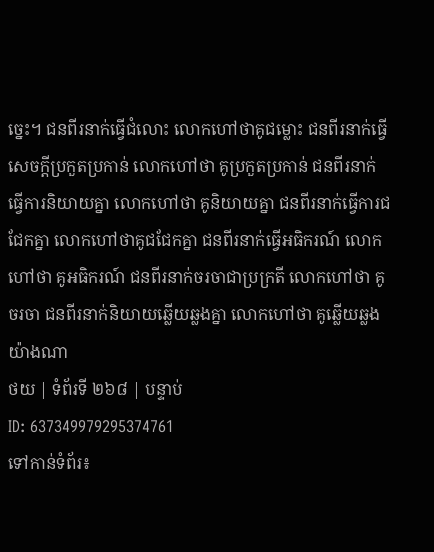ច្នេះ។ ជនពីរនាក់ធ្វើជំលោះ លោកហៅថាគូជម្លោះ ជនពីរនាក់ធ្វើសេចក្តីប្រកួតប្រកាន់ លោកហៅថា គូប្រកួតប្រកាន់ ជនពីរនាក់ធ្វើការនិយាយគ្នា លោកហៅថា គូនិយាយគ្នា ជនពីរនាក់ធ្វើការជជែកគ្នា លោកហៅថាគូជជែកគ្នា ជនពីរនាក់ធ្វើអធិករណ៍ លោកហៅថា គូអធិករណ៍ ជនពីរនាក់ចរចាជាប្រក្រតី លោកហៅថា គូចរចា ជនពីរនាក់និយាយឆ្លើយឆ្លងគ្នា លោកហៅថា គូឆ្លើយឆ្លង យ៉ាងណា
ថយ | ទំព័រទី ២៦៨ | បន្ទាប់
ID: 637349979295374761
ទៅកាន់ទំព័រ៖